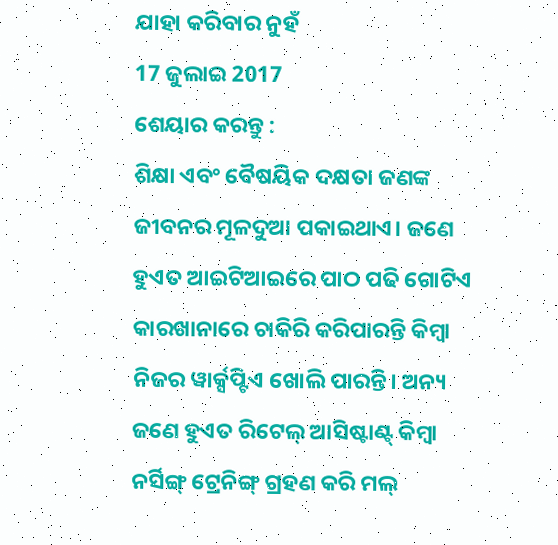ଯାହା କରିବାର ନୁହଁ
17 ଜୁଲାଇ 2017
ଶେୟାର କରନ୍ତୁ :
ଶିକ୍ଷା ଏବଂ ବୈଷୟିକ ଦକ୍ଷତା ଜଣଙ୍କ ଜୀବନର ମୂଳଦୁଆ ପକାଇଥାଏ। ଜଣେ ହୁଏତ ଆଇଟିଆଇରେ ପାଠ ପଢି ଗୋଟିଏ କାରଖାନାରେ ଚାକିରି କରିପାରନ୍ତି କିମ୍ବା ନିଜର ୱାର୍କ୍ସପ୍ଟିଏ ଖୋଲି ପାରନ୍ତି। ଅନ୍ୟ ଜଣେ ହୁଏତ ରିଟେଲ୍ ଆସିଷ୍ଟାଣ୍ଟ୍ କିମ୍ବା ନର୍ସିଙ୍ଗ୍ ଟ୍ରେନିଙ୍ଗ୍ ଗ୍ରହଣ କରି ମଲ୍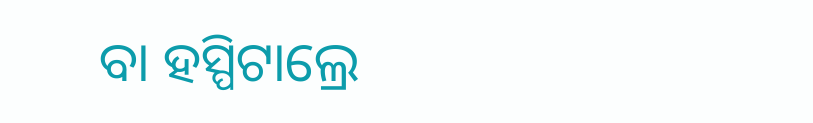ବା ହସ୍ପିଟାଲ୍ରେ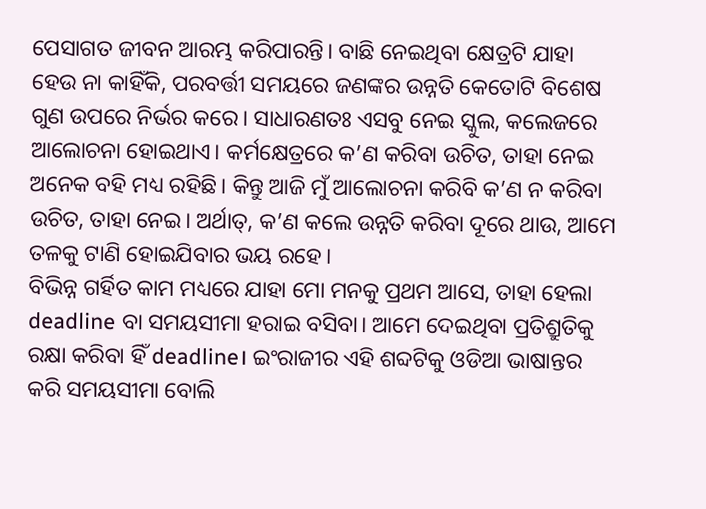ପେସାଗତ ଜୀବନ ଆରମ୍ଭ କରିପାରନ୍ତି। ବାଛି ନେଇଥିବା କ୍ଷେତ୍ରଟି ଯାହା ହେଉ ନା କାହିଁକି, ପରବର୍ତ୍ତୀ ସମୟରେ ଜଣଙ୍କର ଉନ୍ନତି କେତୋଟି ବିଶେଷ ଗୁଣ ଉପରେ ନିର୍ଭର କରେ। ସାଧାରଣତଃ ଏସବୁ ନେଇ ସ୍କୁଲ, କଲେଜରେ ଆଲୋଚନା ହୋଇଥାଏ। କର୍ମକ୍ଷେତ୍ରରେ କ’ଣ କରିବା ଉଚିତ, ତାହା ନେଇ ଅନେକ ବହି ମଧ୍ୟ ରହିଛି। କିନ୍ତୁ ଆଜି ମୁଁ ଆଲୋଚନା କରିବି କ’ଣ ନ କରିବା ଉଚିତ, ତାହା ନେଇ। ଅର୍ଥାତ୍, କ’ଣ କଲେ ଉନ୍ନତି କରିବା ଦୂରେ ଥାଉ, ଆମେ ତଳକୁ ଟାଣି ହୋଇଯିବାର ଭୟ ରହେ।
ବିଭିନ୍ନ ଗର୍ହିତ କାମ ମଧ୍ୟରେ ଯାହା ମୋ ମନକୁ ପ୍ରଥମ ଆସେ, ତାହା ହେଲା deadline ବା ସମୟସୀମା ହରାଇ ବସିବା। ଆମେ ଦେଇଥିବା ପ୍ରତିଶ୍ରୁତିକୁ ରକ୍ଷା କରିବା ହିଁ deadline। ଇଂରାଜୀର ଏହି ଶବ୍ଦଟିକୁ ଓଡିଆ ଭାଷାନ୍ତର କରି ସମୟସୀମା ବୋଲି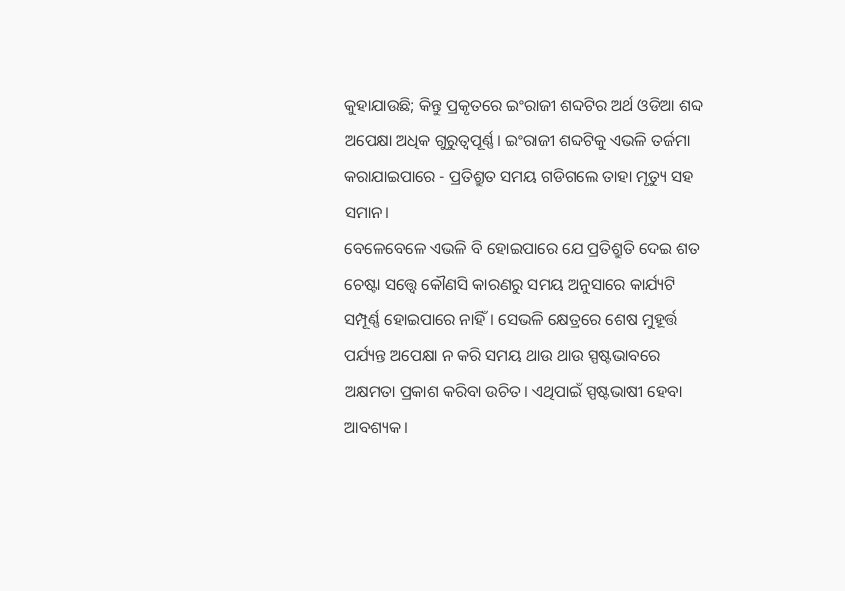କୁହାଯାଉଛି; କିନ୍ତୁ ପ୍ରକୃତରେ ଇଂରାଜୀ ଶବ୍ଦଟିର ଅର୍ଥ ଓଡିଆ ଶବ୍ଦ ଅପେକ୍ଷା ଅଧିକ ଗୁରୁତ୍ବପୂର୍ଣ୍ଣ। ଇଂରାଜୀ ଶବ୍ଦଟିକୁ ଏଭଳି ତର୍ଜମା କରାଯାଇପାରେ - ପ୍ରତିଶ୍ରୁତ ସମୟ ଗଡିଗଲେ ତାହା ମୃତ୍ୟୁ ସହ ସମାନ।
ବେଳେବେଳେ ଏଭଳି ବି ହୋଇପାରେ ଯେ ପ୍ରତିଶ୍ରୁତି ଦେଇ ଶତ ଚେଷ୍ଟା ସତ୍ତ୍ବେ କୌଣସି କାରଣରୁ ସମୟ ଅନୁସାରେ କାର୍ଯ୍ୟଟି ସମ୍ପୂର୍ଣ୍ଣ ହୋଇପାରେ ନାହିଁ। ସେଭଳି କ୍ଷେତ୍ରରେ ଶେଷ ମୁହୂର୍ତ୍ତ ପର୍ଯ୍ୟନ୍ତ ଅପେକ୍ଷା ନ କରି ସମୟ ଥାଉ ଥାଉ ସ୍ପଷ୍ଟଭାବରେ ଅକ୍ଷମତା ପ୍ରକାଶ କରିବା ଉଚିତ। ଏଥିପାଇଁ ସ୍ପଷ୍ଟଭାଷୀ ହେବା ଆବଶ୍ୟକ।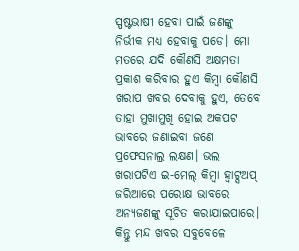ସ୍ପଷ୍ଟଭାଷୀ ହେବା ପାଇଁ ଜଣଙ୍କୁ ନିର୍ଭୀକ ମଧ୍ୟ ହେବାକୁ ପଡେ। ମୋ ମତରେ ଯଦି କୌଣସି ଅକ୍ଷମତା ପ୍ରକାଶ କରିବାର ହୁଏ କିମ୍ବା କୌଣସି ଖରାପ ଖବର ଦେବାକୁ ହୁଏ, ତେବେ ତାହା ମୁଖାମୁଖି ହୋଇ ଅକପଟ ଭାବରେ ଜଣାଇବା ଜଣେ ପ୍ରଫେସନାଲ୍ର ଲକ୍ଷଣ। ଭଲ ଖରାପଟିଏ ଇ-ମେଲ୍ କିମ୍ବା ହ୍ବାଟ୍ସଅପ୍ ଜରିଆରେ ପରୋକ୍ଷ ଭାବରେ ଅନ୍ୟଜଣଙ୍କୁ ସୂଚିତ କରାଯାଇପାରେ। କିନ୍ତୁ ମନ୍ଦ ଖବର ସବୁବେଳେ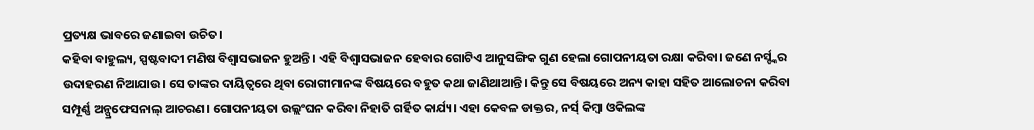ପ୍ରତ୍ୟକ୍ଷ ଭାବରେ ଜଣାଇବା ଉଚିତ।
କହିବା ବାହୁଲ୍ୟ, ସ୍ପଷ୍ଟବାଦୀ ମଣିଷ ବିଶ୍ବାସଭାଜନ ହୁଅନ୍ତି। ଏହି ବିଶ୍ବାସଭାଜନ ହେବାର ଗୋଟିଏ ଆନୁସଙ୍ଗିକ ଗୁଣ ହେଲା ଗୋପନୀୟତା ରକ୍ଷା କରିବା। ଜଣେ ନର୍ସ୍ଙ୍କର ଉଦାହରଣ ନିଆଯାଉ। ସେ ତାଙ୍କର ଦାୟିତ୍ବରେ ଥିବା ରୋଗୀମାନଙ୍କ ବିଷୟରେ ବହୁତ କଥା ଜାଣିଥାଆନ୍ତି। କିନ୍ତୁ ସେ ବିଷୟରେ ଅନ୍ୟ କାହା ସହିତ ଆଲୋଚନା କରିବା ସମ୍ପୂର୍ଣ୍ଣ ଅନ୍ପ୍ରଫେସନାଲ୍ ଆଚରଣ। ଗୋପନୀୟତା ଉଲ୍ଲଂଘନ କରିବା ନିହାତି ଗର୍ହିତ କାର୍ଯ୍ୟ। ଏହା କେବଳ ଡାକ୍ତର, ନର୍ସ୍ କିମ୍ବା ଓକିଲଙ୍କ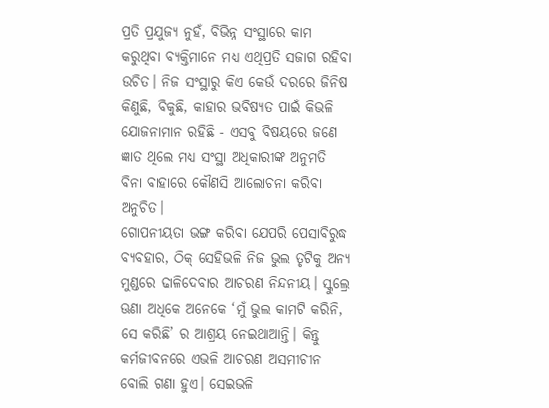ପ୍ରତି ପ୍ରଯୁଜ୍ୟ ନୁହଁ, ବିଭିନ୍ନ ସଂସ୍ଥାରେ କାମ କରୁଥିବା ବ୍ୟକ୍ତିମାନେ ମଧ୍ୟ ଏଥିପ୍ରତି ସଜାଗ ରହିବା ଉଚିତ। ନିଜ ସଂସ୍ଥାରୁ କିଏ କେଉଁ ଦରରେ ଜିନିଷ କିଣୁଛି, ବିକୁଛି, କାହାର ଭବିଷ୍ୟତ ପାଇଁ କିଭଳି ଯୋଜନାମାନ ରହିଛି - ଏସବୁ ବିଷୟରେ ଜଣେ ଜ୍ଞାତ ଥିଲେ ମଧ୍ୟ ସଂସ୍ଥା ଅଧିକାରୀଙ୍କ ଅନୁମତି ବିନା ବାହାରେ କୌଣସି ଆଲୋଚନା କରିବା ଅନୁଚିତ।
ଗୋପନୀୟତା ଭଙ୍ଗ କରିବା ଯେପରି ପେସାବିରୁଦ୍ଧ ବ୍ୟବହାର, ଠିକ୍ ସେହିଭଳି ନିଜ ଭୁଲ ତୃଟିକୁ ଅନ୍ୟ ମୁଣ୍ଡରେ ଢାଳିଦେବାର ଆଚରଣ ନିନ୍ଦନୀୟ। ସ୍କୁଲ୍ରେ ଊଣା ଅଧିକେ ଅନେକେ ‘ମୁଁ ଭୁଲ କାମଟି କରିନି, ସେ କରିଛି’ ର ଆଶ୍ରୟ ନେଇଥାଆନ୍ତି। କିନ୍ତୁ କର୍ମଜୀବନରେ ଏଭଳି ଆଚରଣ ଅସମୀଚୀନ ବୋଲି ଗଣା ହୁଏ। ସେଇଭଳି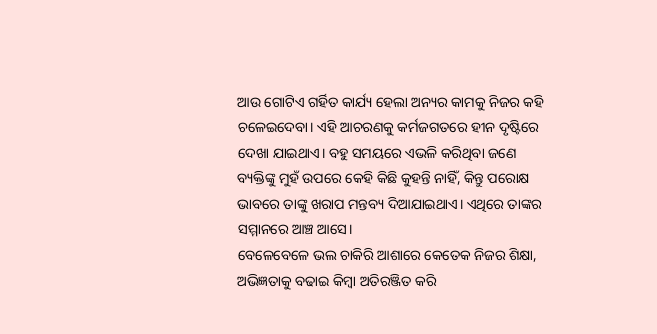ଆଉ ଗୋଟିଏ ଗର୍ହିତ କାର୍ଯ୍ୟ ହେଲା ଅନ୍ୟର କାମକୁ ନିଜର କହି ଚଳେଇଦେବା। ଏହି ଆଚରଣକୁ କର୍ମଜଗତରେ ହୀନ ଦୃଷ୍ଟିରେ ଦେଖା ଯାଇଥାଏ। ବହୁ ସମୟରେ ଏଭଳି କରିଥିବା ଜଣେ ବ୍ୟକ୍ତିଙ୍କୁ ମୁହଁ ଉପରେ କେହି କିଛି କୁହନ୍ତି ନାହିଁ, କିନ୍ତୁ ପରୋକ୍ଷ ଭାବରେ ତାଙ୍କୁ ଖରାପ ମନ୍ତବ୍ୟ ଦିଆଯାଇଥାଏ। ଏଥିରେ ତାଙ୍କର ସମ୍ମାନରେ ଆଞ୍ଚ ଆସେ।
ବେଳେବେଳେ ଭଲ ଚାକିରି ଆଶାରେ କେତେକ ନିଜର ଶିକ୍ଷା, ଅଭିଜ୍ଞତାକୁ ବଢାଇ କିମ୍ବା ଅତିରଞ୍ଜିତ କରି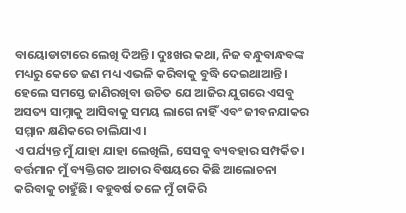ବାୟୋଡାଟାରେ ଲେଖି ଦିଅନ୍ତି। ଦୁଃଖର କଥା, ନିଜ ବନ୍ଧୁବାନ୍ଧବଙ୍କ ମଧ୍ୟରୁ କେତେ ଜଣ ମଧ୍ୟ ଏଭଳି କରିବାକୁ ବୁଦ୍ଧି ଦେଇଥାଆନ୍ତି। ହେଲେ ସମସ୍ତେ ଜାଣିରଖିବା ଉଚିତ ଯେ ଆଜିର ଯୁଗରେ ଏସବୁ ଅସତ୍ୟ ସାମ୍ନାକୁ ଆସିବାକୁ ସମୟ ଲାଗେ ନାହିଁ ଏବଂ ଜୀବନଯାକର ସମ୍ମାନ କ୍ଷଣିକରେ ଚାଲିଯାଏ।
ଏ ପର୍ଯ୍ୟନ୍ତ ମୁଁ ଯାହା ଯାହା ଲେଖିଲି, ସେସବୁ ବ୍ୟବହାର ସମ୍ପର୍କିତ। ବର୍ତ୍ତମାନ ମୁଁ ବ୍ୟକ୍ତିଗତ ଆଚାର ବିଷୟରେ କିଛି ଆଲୋଚନା କରିବାକୁ ଚାହୁଁଛି। ବହୁବର୍ଷ ତଳେ ମୁଁ ଚାକିରି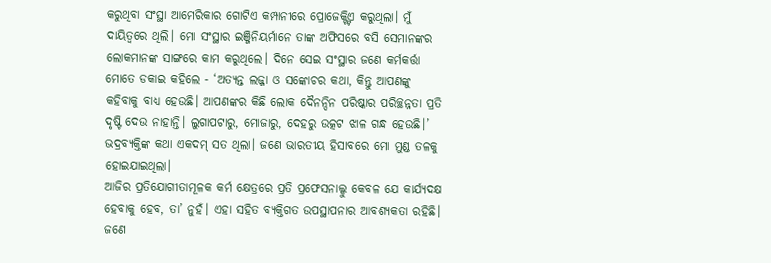କରୁଥିବା ସଂସ୍ଥା ଆମେରିକାର ଗୋଟିଏ କମ୍ପାନୀରେ ପ୍ରୋଜେକ୍ଟ୍ଟିଏ କରୁଥିଲା। ମୁଁ ଦାୟିତ୍ବରେ ଥିଲି। ମୋ ସଂସ୍ଥାର ଇଞ୍ଜିନିୟର୍ମାନେ ତାଙ୍କ ଅଫିସରେ ବସି ସେମାନଙ୍କର ଲୋକମାନଙ୍କ ସାଙ୍ଗରେ କାମ କରୁଥିଲେ। ଦିନେ ସେଇ ସଂସ୍ଥାର ଜଣେ କର୍ମକର୍ତ୍ତା ମୋତେ ଡକାଇ କହିଲେ - ‘ଅତ୍ୟନ୍ତ ଲଜ୍ଜା ଓ ସଙ୍କୋଚର କଥା, କିନ୍ତୁ ଆପଣଙ୍କୁ କହିବାକୁ ବାଧ୍ୟ ହେଉଛି। ଆପଣଙ୍କର କିଛି ଲୋକ ଦୈନନ୍ଦିନ ପରିଷ୍କାର ପରିଚ୍ଛନ୍ନତା ପ୍ରତି ଦୃଷ୍ଟି ଦେଉ ନାହାନ୍ତି। ଲୁଗାପଟାରୁ, ମୋଜାରୁ, ଦେହରୁ ଉତ୍କଟ ଝାଳ ଗନ୍ଧ ହେଉଛି।’ ଭଦ୍ରବ୍ୟକ୍ତିଙ୍କ କଥା ଏକଦମ୍ ସତ ଥିଲା। ଜଣେ ଭାରତୀୟ ହିସାବରେ ମୋ ମୁଣ୍ଡ ତଳକୁ ହୋଇଯାଇଥିଲା।
ଆଜିର ପ୍ରତିଯୋଗୀତାମୂଳକ କର୍ମ କ୍ଷେତ୍ରରେ ପ୍ରତି ପ୍ରଫେସନାଲ୍କୁ କେବଳ ଯେ କାର୍ଯ୍ୟଦକ୍ଷ ହେବାକୁ ହେବ, ତା’ ନୁହଁ। ଏହା ସହିତ ବ୍ୟକ୍ତିଗତ ଉପସ୍ଥାପନାର ଆବଶ୍ୟକତା ରହିଛି। ଜଣେ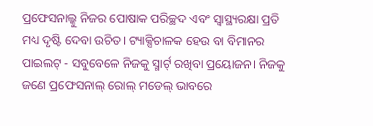ପ୍ରଫେସନାଲ୍କୁ ନିଜର ପୋଷାକ ପରିଚ୍ଛଦ ଏବଂ ସ୍ବାସ୍ଥ୍ୟରକ୍ଷା ପ୍ରତି ମଧ୍ୟ ଦୃଷ୍ଟି ଦେବା ଉଚିତ। ଟ୍ୟାକ୍ସିଚାଳକ ହେଉ ବା ବିମାନର ପାଇଲଟ୍ - ସବୁବେଳେ ନିଜକୁ ସ୍ମାର୍ଟ୍ ରଖିବା ପ୍ରୟୋଜନ। ନିଜକୁ ଜଣେ ପ୍ରଫେସନାଲ୍ ରୋଲ୍ ମଡେଲ୍ ଭାବରେ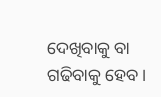ଦେଖିବାକୁ ବା ଗଢିବାକୁ ହେବ।